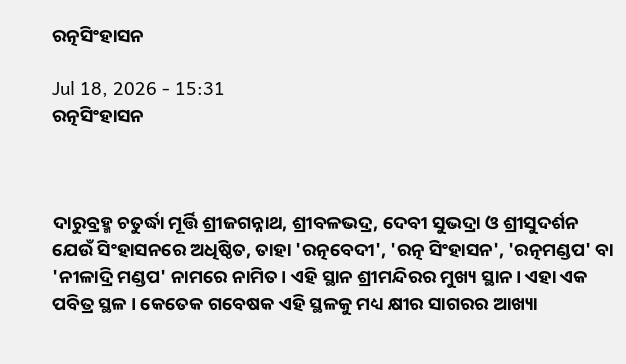ରତ୍ନସିଂହାସନ

Jul 18, 2026 - 15:31
ରତ୍ନସିଂହାସନ



ଦାରୁବ୍ରହ୍ମ ଚତୁର୍ଦ୍ଧା ମୂର୍ତ୍ତି ଶ୍ରୀଜଗନ୍ନାଥ, ଶ୍ରୀବଳଭଦ୍ର, ଦେବୀ ସୁଭଦ୍ରା ଓ ଶ୍ରୀସୁଦର୍ଶନ ଯେଉଁ ସିଂହାସନରେ ଅଧିଷ୍ଠିତ, ତାହା 'ରତ୍ନବେଦୀ', 'ରତ୍ନ ସିଂହାସନ', 'ରତ୍ନମଣ୍ଡପ' ବା 'ନୀଳାଦ୍ରି ମଣ୍ଡପ' ନାମରେ ନାମିତ। ଏହି ସ୍ଥାନ ଶ୍ରୀମନ୍ଦିରର ମୁଖ୍ୟ ସ୍ଥାନ। ଏହା ଏକ ପବିତ୍ର ସ୍ଥଳ । କେତେକ ଗବେଷକ ଏହି ସ୍ଥଳକୁ ମଧ୍ୟ କ୍ଷୀର ସାଗରର ଆଖ୍ୟା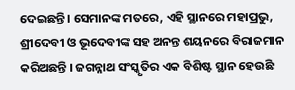ଦେଇଛନ୍ତି। ସେମାନଙ୍କ ମତରେ, ଏହି ସ୍ଥାନରେ ମହାପ୍ରଭୁ, ଶ୍ରୀଦେବୀ ଓ ଭୂଦେବୀଙ୍କ ସହ ଅନନ୍ତ ଶୟନରେ ବିରାଜମାନ କରିଅଛନ୍ତି । ଜଗନ୍ନାଥ ସଂସ୍କୃତିର ଏକ ବିଶିଷ୍ଟ ସ୍ଥାନ ହେଉଛି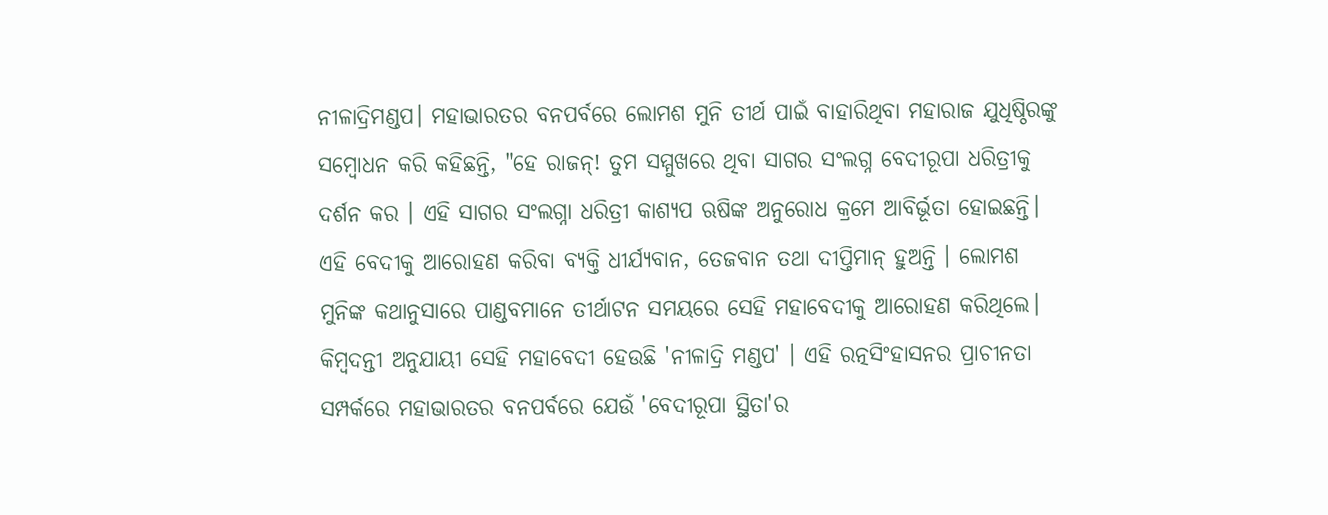ନୀଳାଦ୍ରିମଣ୍ଡପ। ମହାଭାରତର ବନପର୍ବରେ ଲୋମଶ ମୁନି ତୀର୍ଥ ପାଇଁ ବାହାରିଥିବା ମହାରାଜ ଯୁଧିଷ୍ଠିରଙ୍କୁ ସମ୍ବୋଧନ କରି କହିଛନ୍ତି, "ହେ ରାଜନ୍! ତୁମ ସମ୍ମୁଖରେ ଥିବା ସାଗର ସଂଲଗ୍ନ ବେଦୀରୂପା ଧରିତ୍ରୀକୁ ଦର୍ଶନ କର । ଏହି ସାଗର ସଂଲଗ୍ନା ଧରିତ୍ରୀ କାଶ୍ୟପ ଋଷିଙ୍କ ଅନୁରୋଧ କ୍ରମେ ଆବିର୍ଭୂତା ହୋଇଛନ୍ତି। ଏହି ବେଦୀକୁ ଆରୋହଣ କରିବା ବ୍ୟକ୍ତି ଧୀର୍ଯ୍ୟବାନ, ତେଜବାନ ତଥା ଦୀପ୍ତିମାନ୍ ହୁଅନ୍ତି । ଲୋମଶ ମୁନିଙ୍କ କଥାନୁସାରେ ପାଣ୍ଡବମାନେ ତୀର୍ଥାଟନ ସମୟରେ ସେହି ମହାବେଦୀକୁ ଆରୋହଣ କରିଥିଲେ। କିମ୍ବଦନ୍ତୀ ଅନୁଯାୟୀ ସେହି ମହାବେଦୀ ହେଉଛି 'ନୀଳାଦ୍ରି ମଣ୍ଡପ' । ଏହି ରତ୍ନସିଂହାସନର ପ୍ରାଚୀନତା ସମ୍ପର୍କରେ ମହାଭାରତର ବନପର୍ବରେ ଯେଉଁ 'ବେଦୀରୂପା ସ୍ଥିତା'ର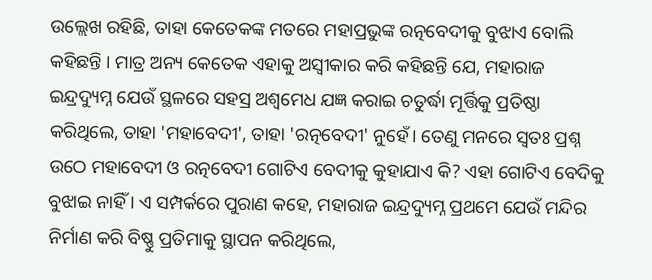ଉଲ୍ଲେଖ ରହିଛି, ତାହା କେତେକଙ୍କ ମତରେ ମହାପ୍ରଭୁଙ୍କ ରତ୍ନବେଦୀକୁ ବୁଝାଏ ବୋଲି କହିଛନ୍ତି । ମାତ୍ର ଅନ୍ୟ କେତେକ ଏହାକୁ ଅସ୍ୱୀକାର କରି କହିଛନ୍ତି ଯେ, ମହାରାଜ ଇନ୍ଦ୍ରଦ୍ୟୁମ୍ନ ଯେଉଁ ସ୍ଥଳରେ ସହସ୍ର ଅଶ୍ୱମେଧ ଯଜ୍ଞ କରାଇ ଚତୁର୍ଦ୍ଧା ମୂର୍ତ୍ତିକୁ ପ୍ରତିଷ୍ଠା କରିଥିଲେ, ତାହା 'ମହାବେଦୀ', ତାହା 'ରତ୍ନବେଦୀ' ନୁହେଁ। ତେଣୁ ମନରେ ସ୍ୱତଃ ପ୍ରଶ୍ନ ଉଠେ ମହାବେଦୀ ଓ ରତ୍ନବେଦୀ ଗୋଟିଏ ବେଦୀକୁ କୁହାଯାଏ କି? ଏହା ଗୋଟିଏ ବେଦିକୁ ବୁଝାଇ ନାହିଁ । ଏ ସମ୍ପର୍କରେ ପୁରାଣ କହେ, ମହାରାଜ ଇନ୍ଦ୍ରଦ୍ୟୁମ୍ନ ପ୍ରଥମେ ଯେଉଁ ମନ୍ଦିର ନିର୍ମାଣ କରି ବିଷ୍ଣୁ ପ୍ରତିମାକୁ ସ୍ଥାପନ କରିଥିଲେ,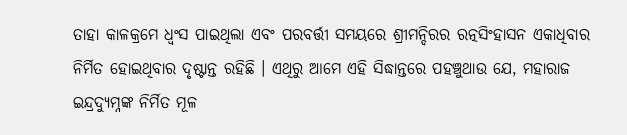ତାହା କାଳକ୍ରମେ ଧ୍ୱଂସ ପାଇଥିଲା ଏବଂ ପରବର୍ତ୍ତୀ ସମୟରେ ଶ୍ରୀମନ୍ଦିରର ରତ୍ନସିଂହାସନ ଏକାଧିବାର ନିର୍ମିତ ହୋଇଥିବାର ଦୃଷ୍ଟାନ୍ତ ରହିଛି । ଏଥିରୁ ଆମେ ଏହି ସିଦ୍ଧାନ୍ତରେ ପହଞ୍ଚୁଥାଉ ଯେ, ମହାରାଜ ଇନ୍ଦ୍ରଦ୍ୟୁମ୍ନଙ୍କ ନିର୍ମିତ ମୂଳ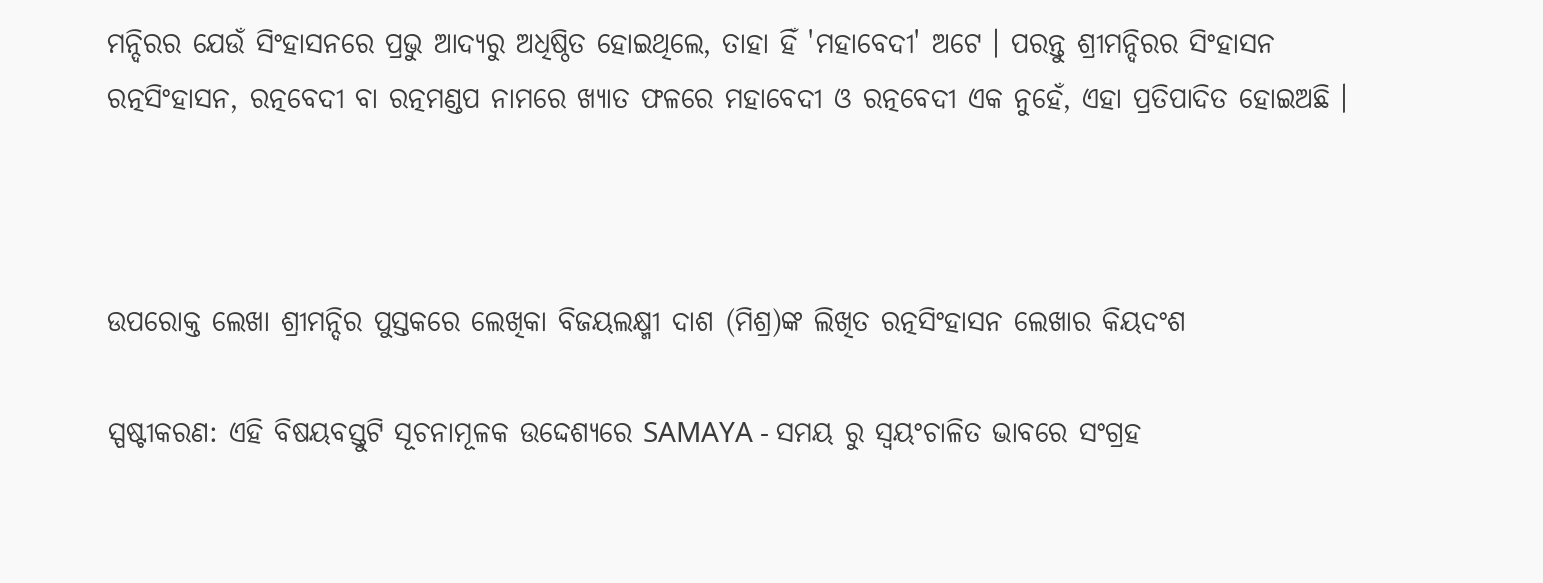ମନ୍ଦିରର ଯେଉଁ ସିଂହାସନରେ ପ୍ରଭୁ ଆଦ୍ୟରୁ ଅଧିଷ୍ଠିତ ହୋଇଥିଲେ, ତାହା ହିଁ 'ମହାବେଦୀ' ଅଟେ । ପରନ୍ତୁ ଶ୍ରୀମନ୍ଦିରର ସିଂହାସନ ରତ୍ନସିଂହାସନ, ରତ୍ନବେଦୀ ବା ରତ୍ନମଣ୍ଡପ ନାମରେ ଖ୍ୟାତ ଫଳରେ ମହାବେଦୀ ଓ ରତ୍ନବେଦୀ ଏକ ନୁହେଁ, ଏହା ପ୍ରତିପାଦିତ ହୋଇଅଛି ।



ଉପରୋକ୍ତ ଲେଖା ଶ୍ରୀମନ୍ଦିର ପୁସ୍ତକରେ ଲେଖିକା ବିଜୟଲକ୍ଷ୍ମୀ ଦାଶ (ମିଶ୍ର)ଙ୍କ ଲିଖିତ ରତ୍ନସିଂହାସନ ଲେଖାର କିୟଦଂଶ

ସ୍ପଷ୍ଟୀକରଣ: ଏହି ବିଷୟବସ୍ତୁଟି ସୂଚନାମୂଳକ ଉଦ୍ଦେଶ୍ୟରେ SAMAYA - ସମୟ ରୁ ସ୍ୱୟଂଚାଳିତ ଭାବରେ ସଂଗ୍ରହ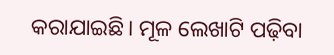କରାଯାଇଛି। ମୂଳ ଲେଖାଟି ପଢ଼ିବା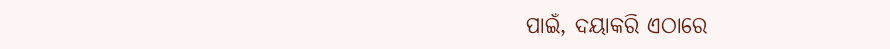ପାଇଁ, ଦୟାକରି ଏଠାରେ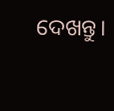ଦେଖନ୍ତୁ।